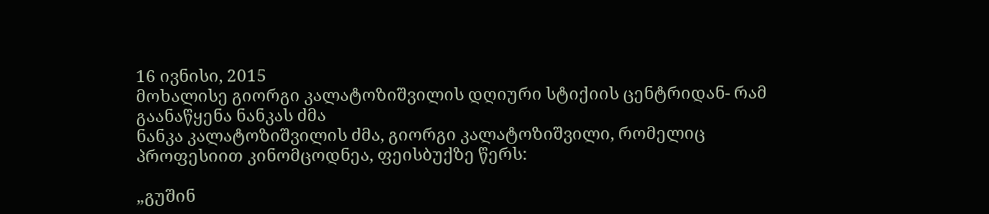16 ივნისი, 2015
მოხალისე გიორგი კალატოზიშვილის დღიური სტიქიის ცენტრიდან- რამ გაანაწყენა ნანკას ძმა
ნანკა კალატოზიშვილის ძმა, გიორგი კალატოზიშვილი, რომელიც პროფესიით კინომცოდნეა, ფეისბუქზე წერს:

„გუშინ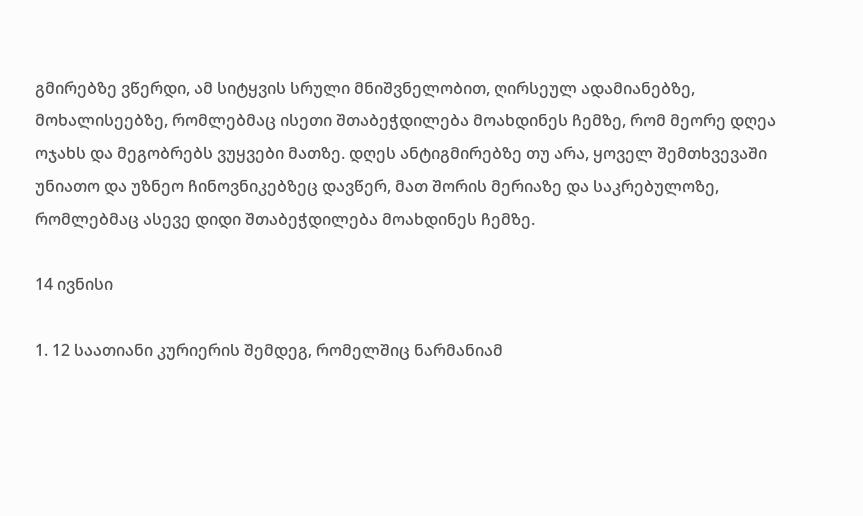გმირებზე ვწერდი, ამ სიტყვის სრული მნიშვნელობით, ღირსეულ ადამიანებზე, მოხალისეებზე, რომლებმაც ისეთი შთაბეჭდილება მოახდინეს ჩემზე, რომ მეორე დღეა ოჯახს და მეგობრებს ვუყვები მათზე. დღეს ანტიგმირებზე თუ არა, ყოველ შემთხვევაში უნიათო და უზნეო ჩინოვნიკებზეც დავწერ, მათ შორის მერიაზე და საკრებულოზე, რომლებმაც ასევე დიდი შთაბეჭდილება მოახდინეს ჩემზე.

14 ივნისი

1. 12 საათიანი კურიერის შემდეგ, რომელშიც ნარმანიამ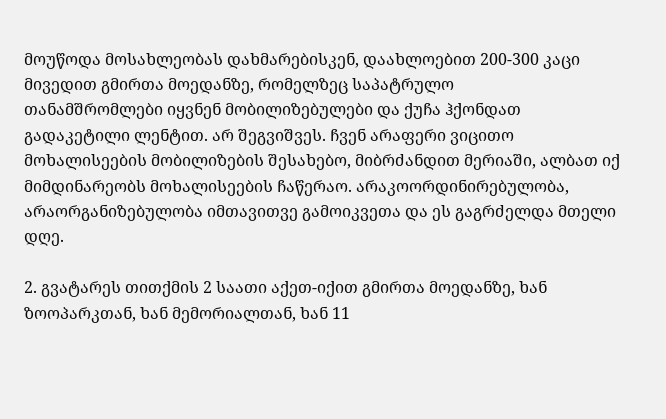მოუწოდა მოსახლეობას დახმარებისკენ, დაახლოებით 200-300 კაცი მივედით გმირთა მოედანზე, რომელზეც საპატრულო
თანამშრომლები იყვნენ მობილიზებულები და ქუჩა ჰქონდათ გადაკეტილი ლენტით. არ შეგვიშვეს. ჩვენ არაფერი ვიცითო მოხალისეების მობილიზების შესახებო, მიბრძანდით მერიაში, ალბათ იქ მიმდინარეობს მოხალისეების ჩაწერაო. არაკოორდინირებულობა, არაორგანიზებულობა იმთავითვე გამოიკვეთა და ეს გაგრძელდა მთელი დღე.

2. გვატარეს თითქმის 2 საათი აქეთ-იქით გმირთა მოედანზე, ხან ზოოპარკთან, ხან მემორიალთან, ხან 11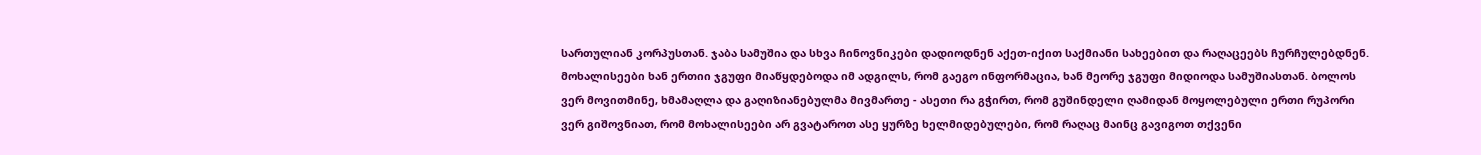სართულიან კორპუსთან. ჯაბა სამუშია და სხვა ჩინოვნიკები დადიოდნენ აქეთ-იქით საქმიანი სახეებით და რაღაცეებს ჩურჩულებდნენ. მოხალისეები ხან ერთიი ჯგუფი მიაწყდებოდა იმ ადგილს, რომ გაეგო ინფორმაცია, ხან მეორე ჯგუფი მიდიოდა სამუშიასთან. ბოლოს ვერ მოვითმინე, ხმამაღლა და გაღიზიანებულმა მივმართე - ასეთი რა გჭირთ, რომ გუშინდელი ღამიდან მოყოლებული ერთი რუპორი ვერ გიშოვნიათ, რომ მოხალისეები არ გვატაროთ ასე ყურზე ხელმიდებულები, რომ რაღაც მაინც გავიგოთ თქვენი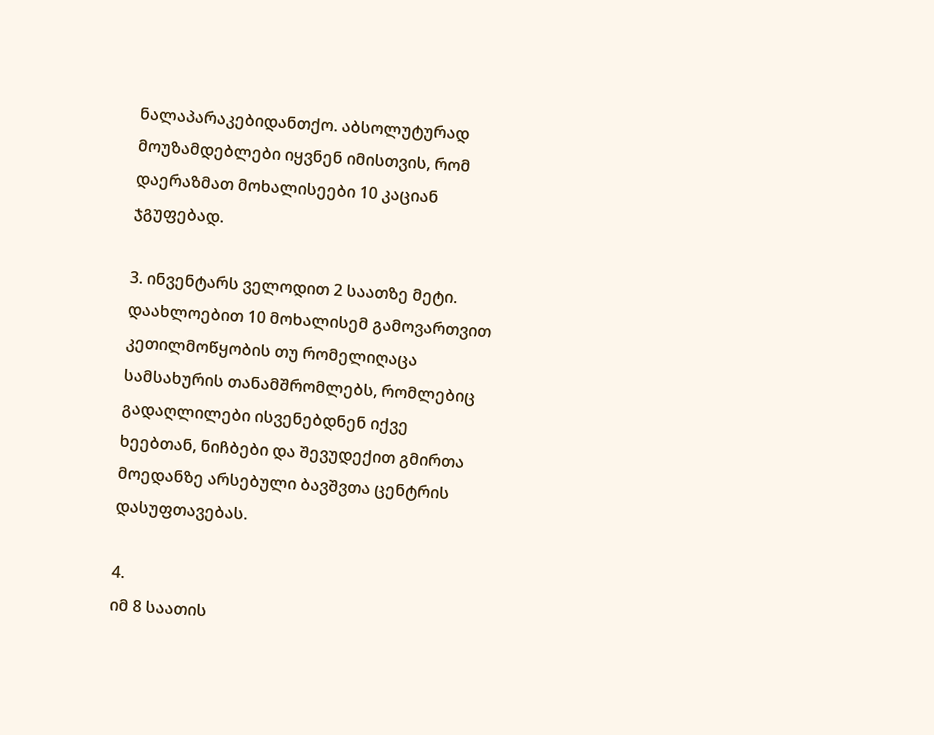ნალაპარაკებიდანთქო. აბსოლუტურად მოუზამდებლები იყვნენ იმისთვის, რომ დაერაზმათ მოხალისეები 10 კაციან ჯგუფებად.

3. ინვენტარს ველოდით 2 საათზე მეტი. დაახლოებით 10 მოხალისემ გამოვართვით კეთილმოწყობის თუ რომელიღაცა სამსახურის თანამშრომლებს, რომლებიც გადაღლილები ისვენებდნენ იქვე ხეებთან, ნიჩბები და შევუდექით გმირთა მოედანზე არსებული ბავშვთა ცენტრის დასუფთავებას.

4.
იმ 8 საათის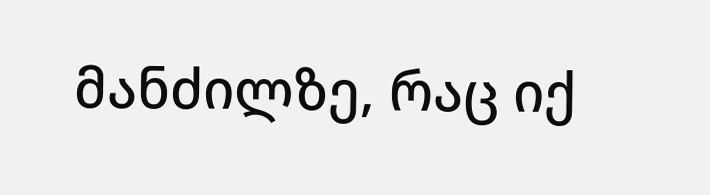მანძილზე, რაც იქ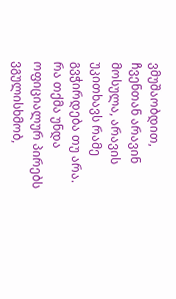ვმუშაობდით, ჩვენთან არავინ მოსულა, არავის უკითხავს რამე გვჭირდება თუ არა. რა თქმა უნდა ოფიციალურ პირებს ვგულისხმობ,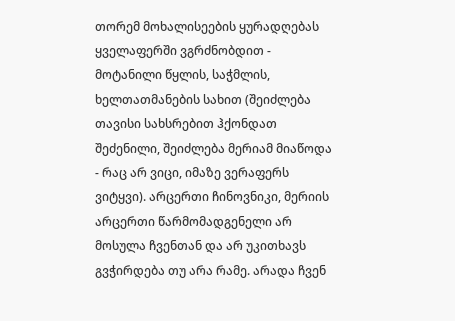თორემ მოხალისეების ყურადღებას ყველაფერში ვგრძნობდით - მოტანილი წყლის, საჭმლის, ხელთათმანების სახით (შეიძლება თავისი სახსრებით ჰქონდათ შეძენილი, შეიძლება მერიამ მიაწოდა - რაც არ ვიცი, იმაზე ვერაფერს ვიტყვი). არცერთი ჩინოვნიკი, მერიის არცერთი წარმომადგენელი არ მოსულა ჩვენთან და არ უკითხავს გვჭირდება თუ არა რამე. არადა ჩვენ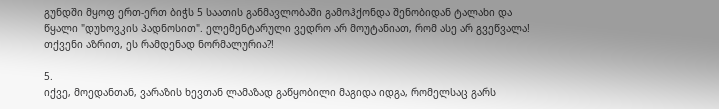გუნდში მყოფ ერთ-ერთ ბიჭს 5 საათის განმავლობაში გამოჰქონდა შენობიდან ტალახი და წყალი "დუხოვკის პადნოსით". ელემენტარული ვედრო არ მოუტანიათ, რომ ასე არ გვეწვალა! თქვენი აზრით, ეს რამდენად ნორმალურია?!

5.
იქვე, მოედანთან, ვარაზის ხევთან ლამაზად გაწყობილი მაგიდა იდგა, რომელსაც გარს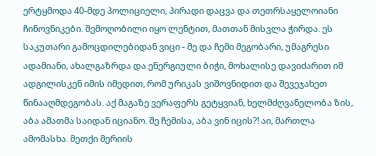ერტყმოდა 40-მდე პოლიციელი, პირადი დაცვა და თეთრსაყელოიანი ჩინოვნიკები. შემოღობილი იყო ლენტით, მათთან მისვლა ჭირდა. ეს საკუთარი გამოცდილებიდან ვიცი - მე და ჩემი მეგობარი, უმაგრესი ადამიანი, ახალგაზრდა და ენერგიული ბიჭი, მოხალისე დავიძარით იმ ადგილისკენ იმის იმედით, რომ ურიკას ვიშოვნიდით და შევეჯახეთ წინააღმდეგობას. აქ მაგაზე ვერაფერს გეტყვიან, ხელმძღვანელობა ზის, აბა ამათმა საიდან იციანო. შე ჩემისა, აბა ვინ იცის?! აი, მართლა ამომასხა. მეთქი მერიის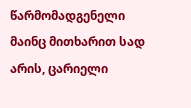წარმომადგენელი მაინც მითხარით სად არის, ცარიელი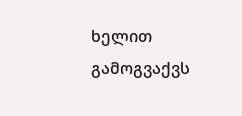ხელით გამოგვაქვს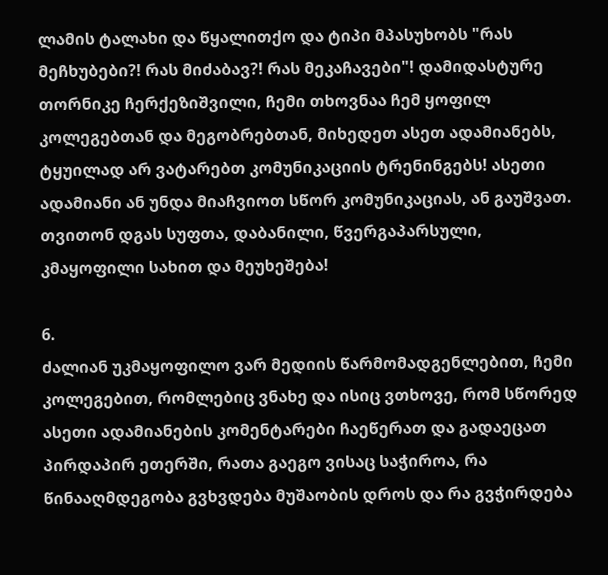ლამის ტალახი და წყალითქო და ტიპი მპასუხობს "რას მეჩხუბები?! რას მიძაბავ?! რას მეკაჩავები"! დამიდასტურე თორნიკე ჩერქეზიშვილი, ჩემი თხოვნაა ჩემ ყოფილ კოლეგებთან და მეგობრებთან, მიხედეთ ასეთ ადამიანებს, ტყუილად არ ვატარებთ კომუნიკაციის ტრენინგებს! ასეთი ადამიანი ან უნდა მიაჩვიოთ სწორ კომუნიკაციას, ან გაუშვათ. თვითონ დგას სუფთა, დაბანილი, წვერგაპარსული, კმაყოფილი სახით და მეუხეშება!

6.
ძალიან უკმაყოფილო ვარ მედიის წარმომადგენლებით, ჩემი კოლეგებით, რომლებიც ვნახე და ისიც ვთხოვე, რომ სწორედ ასეთი ადამიანების კომენტარები ჩაეწერათ და გადაეცათ პირდაპირ ეთერში, რათა გაეგო ვისაც საჭიროა, რა წინააღმდეგობა გვხვდება მუშაობის დროს და რა გვჭირდება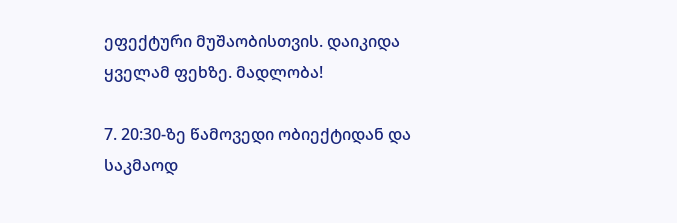ეფექტური მუშაობისთვის. დაიკიდა ყველამ ფეხზე. მადლობა!

7. 20:30-ზე წამოვედი ობიექტიდან და საკმაოდ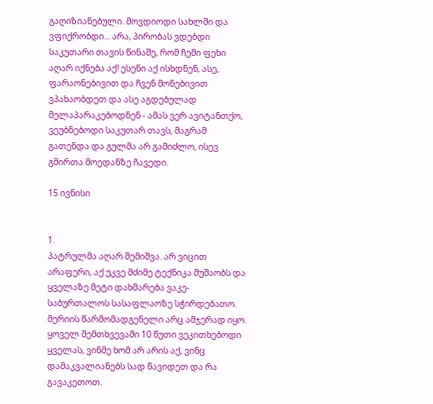გაღიზიანებული. მოვდიოდი სახლში და ვფიქრობდი... არა, პირობას ვდებდი საკუთარი თავის წინაშე, რომ ჩემი ფეხი აღარ იქნება აქ! ესენი აქ ისხდნენ, ასე, ფარაონებივით და ჩვენ მონებივით ვპახაობდეთ და ასე აგდებულად მელაპარაკებოდნენ - ამას ვერ ავიტანთქო, ვეუბნებოდი საკუთარ თავს, მაგრამ გათენდა და გულმა არ გამიძლო, ისევ გმირთა მოედანზე ჩავედი.

15 ივნისი


1.
პატრულმა აღარ შემიშვა. არ ვიცით არაფერი, აქ უკვე მძიმე ტექნიკა მუშაობს და ყველაზე მეტი დახმარება ვაკე-საბურთალოს სასაფლაოზე სჭირდებათო. მერიის წარმომადგენელი არც ამჯერად იყო. ყოველ შემთხვევაში 10 წუთი ვეკითხებოდი ყველას, ვინმე ხომ არ არის აქ, ვინც დამაკვალიანებს სად წავიდეთ და რა გავაკეთოთ.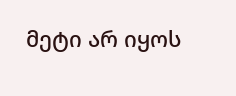მეტი არ იყოს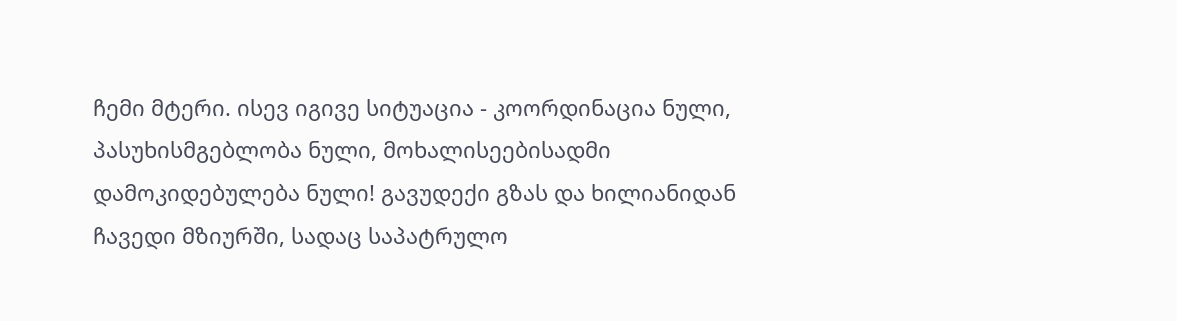ჩემი მტერი. ისევ იგივე სიტუაცია - კოორდინაცია ნული, პასუხისმგებლობა ნული, მოხალისეებისადმი დამოკიდებულება ნული! გავუდექი გზას და ხილიანიდან ჩავედი მზიურში, სადაც საპატრულო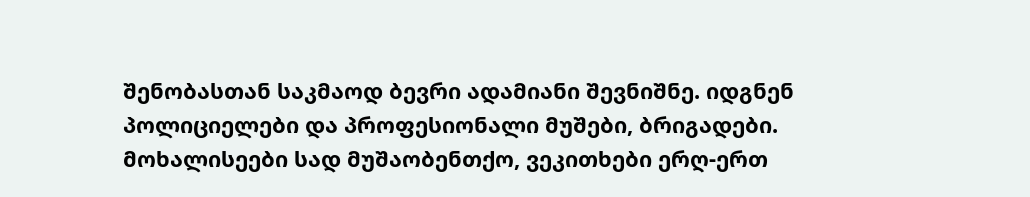შენობასთან საკმაოდ ბევრი ადამიანი შევნიშნე. იდგნენ პოლიციელები და პროფესიონალი მუშები, ბრიგადები. მოხალისეები სად მუშაობენთქო, ვეკითხები ერღ-ერთ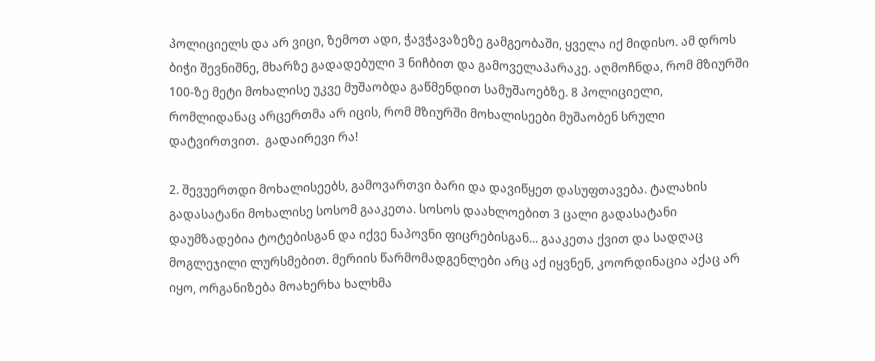პოლიციელს და არ ვიცი, ზემოთ ადი, ჭავჭავაზეზე გამგეობაში, ყველა იქ მიდისო. ამ დროს ბიჭი შევნიშნე, მხარზე გადადებული 3 ნიჩბით და გამოველაპარაკე. აღმოჩნდა, რომ მზიურში 100-ზე მეტი მოხალისე უკვე მუშაობდა გაწმენდით სამუშაოებზე. 8 პოლიციელი, რომლიდანაც არცერთმა არ იცის, რომ მზიურში მოხალისეები მუშაობენ სრული დატვირთვით.  გადაირევი რა!

2. შევუერთდი მოხალისეებს, გამოვართვი ბარი და დავიწყეთ დასუფთავება. ტალახის გადასატანი მოხალისე სოსომ გააკეთა. სოსოს დაახლოებით 3 ცალი გადასატანი დაუმზადებია ტოტებისგან და იქვე ნაპოვნი ფიცრებისგან... გააკეთა ქვით და სადღაც მოგლეჯილი ლურსმებით. მერიის წარმომადგენლები არც აქ იყვნენ, კოორდინაცია აქაც არ იყო, ორგანიზება მოახერხა ხალხმა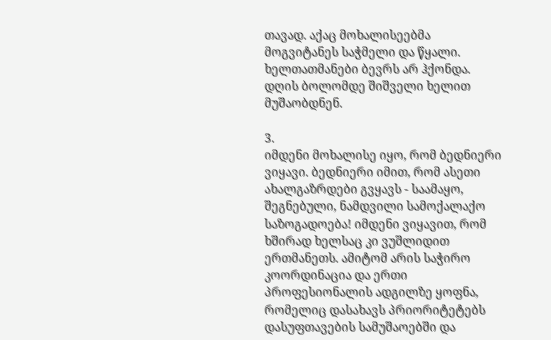თავად. აქაც მოხალისეებმა მოგვიტანეს საჭმელი და წყალი. ხელთათმანები ბევრს არ ჰქონდა. დღის ბოლომდე შიშველი ხელით მუშაობდნენ.

3.
იმდენი მოხალისე იყო, რომ ბედნიერი ვიყავი. ბედნიერი იმით, რომ ასეთი ახალგაზრდები გვყავს - საამაყო, შეგნებული, ნამდვილი სამოქალაქო საზოგადოება! იმდენი ვიყავით, რომ ხშირად ხელსაც კი ვუშლიდით ერთმანეთს. ამიტომ არის საჭირო კოორდინაცია და ერთი პროფესიონალის ადგილზე ყოფნა, რომელიც დასახავს პრიორიტეტებს დასუფთავების სამუშაოებში და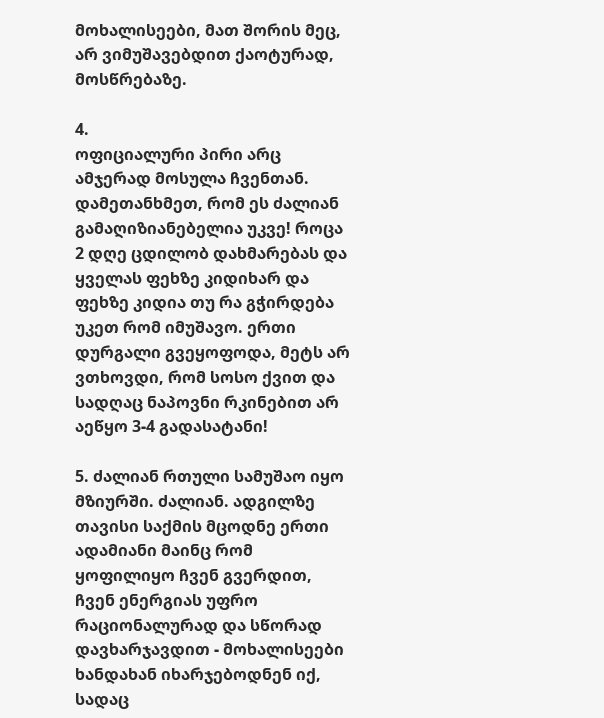მოხალისეები, მათ შორის მეც, არ ვიმუშავებდით ქაოტურად, მოსწრებაზე.

4.
ოფიციალური პირი არც ამჯერად მოსულა ჩვენთან. დამეთანხმეთ, რომ ეს ძალიან გამაღიზიანებელია უკვე! როცა 2 დღე ცდილობ დახმარებას და ყველას ფეხზე კიდიხარ და ფეხზე კიდია თუ რა გჭირდება უკეთ რომ იმუშავო. ერთი დურგალი გვეყოფოდა, მეტს არ ვთხოვდი, რომ სოსო ქვით და სადღაც ნაპოვნი რკინებით არ აეწყო 3-4 გადასატანი!

5. ძალიან რთული სამუშაო იყო მზიურში. ძალიან. ადგილზე თავისი საქმის მცოდნე ერთი ადამიანი მაინც რომ ყოფილიყო ჩვენ გვერდით, ჩვენ ენერგიას უფრო რაციონალურად და სწორად დავხარჯავდით - მოხალისეები ხანდახან იხარჯებოდნენ იქ, სადაც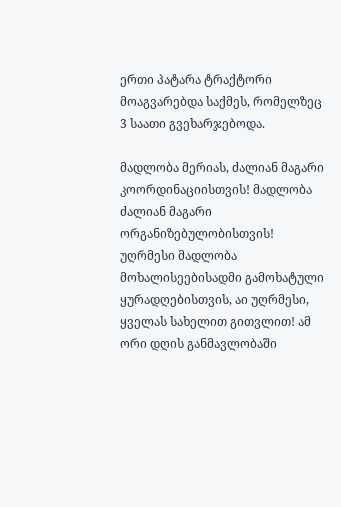ერთი პატარა ტრაქტორი მოაგვარებდა საქმეს, რომელზეც 3 საათი გვეხარჯებოდა.

მადლობა მერიას, ძალიან მაგარი კოორდინაციისთვის! მადლობა ძალიან მაგარი ორგანიზებულობისთვის! უღრმესი მადლობა მოხალისეებისადმი გამოხატული ყურადღებისთვის, აი უღრმესი, ყველას სახელით გითვლით! ამ ორი დღის განმავლობაში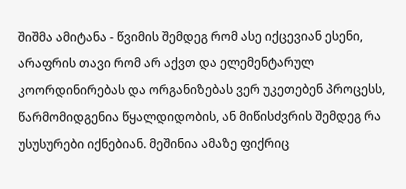შიშმა ამიტანა - წვიმის შემდეგ რომ ასე იქცევიან ესენი, არაფრის თავი რომ არ აქვთ და ელემენტარულ კოორდინირებას და ორგანიზებას ვერ უკეთებენ პროცესს, წარმომიდგენია წყალდიდობის, ან მიწისძვრის შემდეგ რა უსუსურები იქნებიან. მეშინია ამაზე ფიქრიც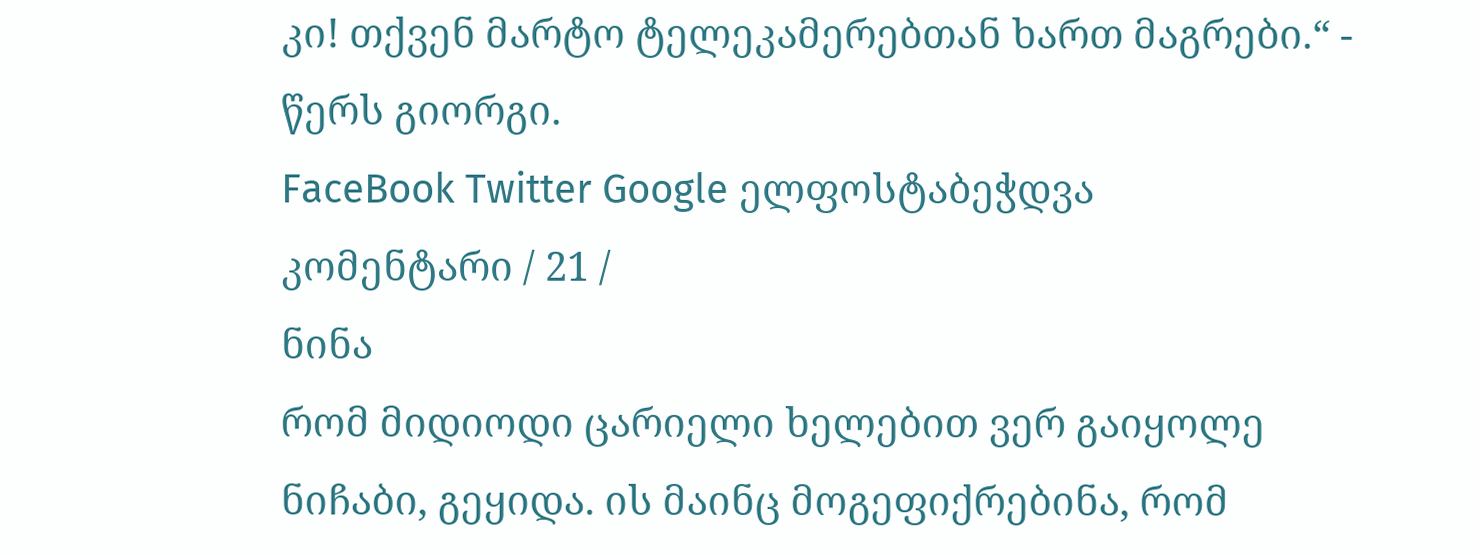კი! თქვენ მარტო ტელეკამერებთან ხართ მაგრები.“ - წერს გიორგი.
FaceBook Twitter Google ელფოსტაბეჭდვა
კომენტარი / 21 /
ნინა
რომ მიდიოდი ცარიელი ხელებით ვერ გაიყოლე ნიჩაბი, გეყიდა. ის მაინც მოგეფიქრებინა, რომ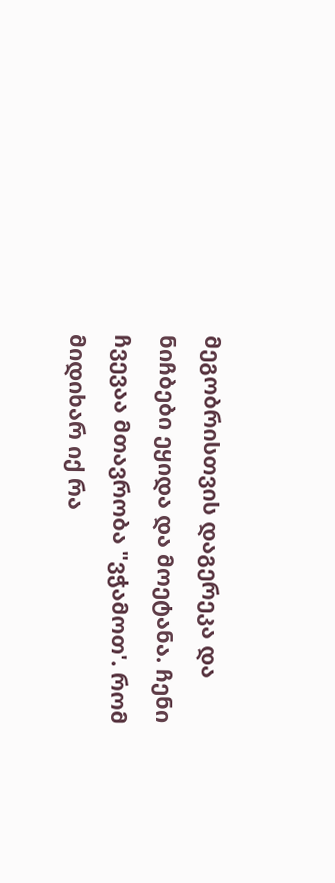მეგობრისთვის დაგერეკა და ნიჩბები ეყიდა და მოეტანა. ჩენი ჩვევაა მთავრობა "ვჭამოთ'. რომ მიდიხარ იქ რა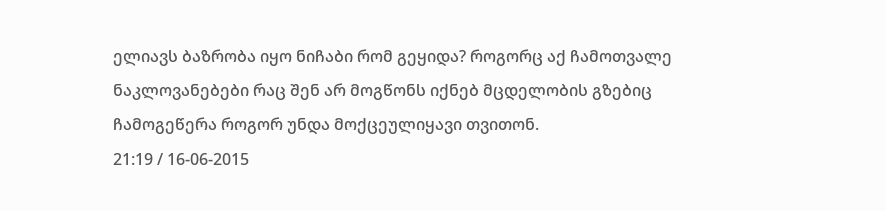ელიავს ბაზრობა იყო ნიჩაბი რომ გეყიდა? როგორც აქ ჩამოთვალე ნაკლოვანებები რაც შენ არ მოგწონს იქნებ მცდელობის გზებიც ჩამოგეწერა როგორ უნდა მოქცეულიყავი თვითონ.
21:19 / 16-06-2015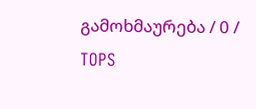გამოხმაურება / 0 /
TOPS